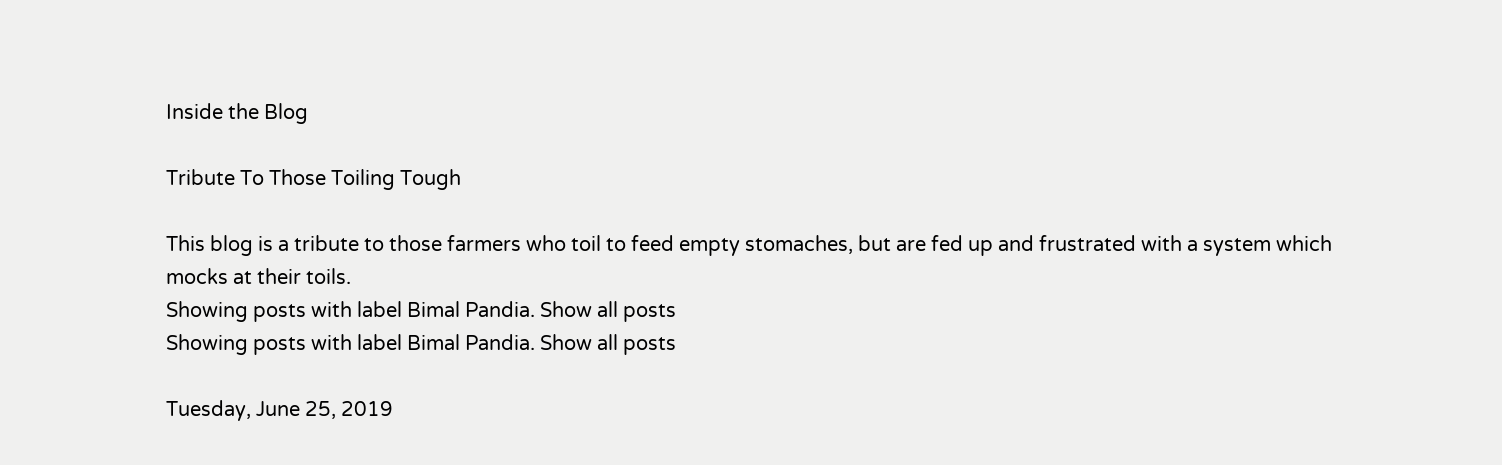Inside the Blog

Tribute To Those Toiling Tough

This blog is a tribute to those farmers who toil to feed empty stomaches, but are fed up and frustrated with a system which mocks at their toils.
Showing posts with label Bimal Pandia. Show all posts
Showing posts with label Bimal Pandia. Show all posts

Tuesday, June 25, 2019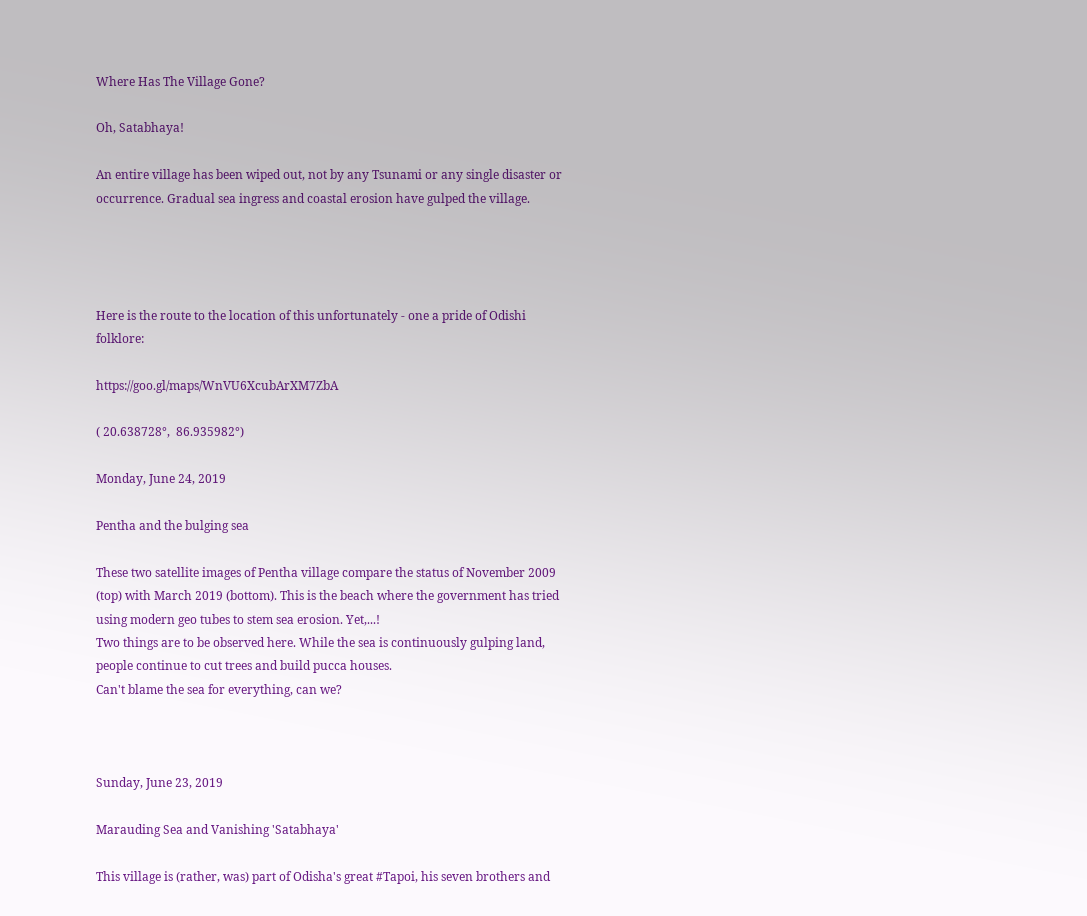Where Has The Village Gone?

Oh, Satabhaya!

An entire village has been wiped out, not by any Tsunami or any single disaster or occurrence. Gradual sea ingress and coastal erosion have gulped the village.




Here is the route to the location of this unfortunately - one a pride of Odishi folklore:

https://goo.gl/maps/WnVU6XcubArXM7ZbA

( 20.638728°,  86.935982°)

Monday, June 24, 2019

Pentha and the bulging sea

These two satellite images of Pentha village compare the status of November 2009 (top) with March 2019 (bottom). This is the beach where the government has tried using modern geo tubes to stem sea erosion. Yet,...!
Two things are to be observed here. While the sea is continuously gulping land, people continue to cut trees and build pucca houses.
Can't blame the sea for everything, can we?



Sunday, June 23, 2019

Marauding Sea and Vanishing 'Satabhaya'

This village is (rather, was) part of Odisha's great #Tapoi, his seven brothers and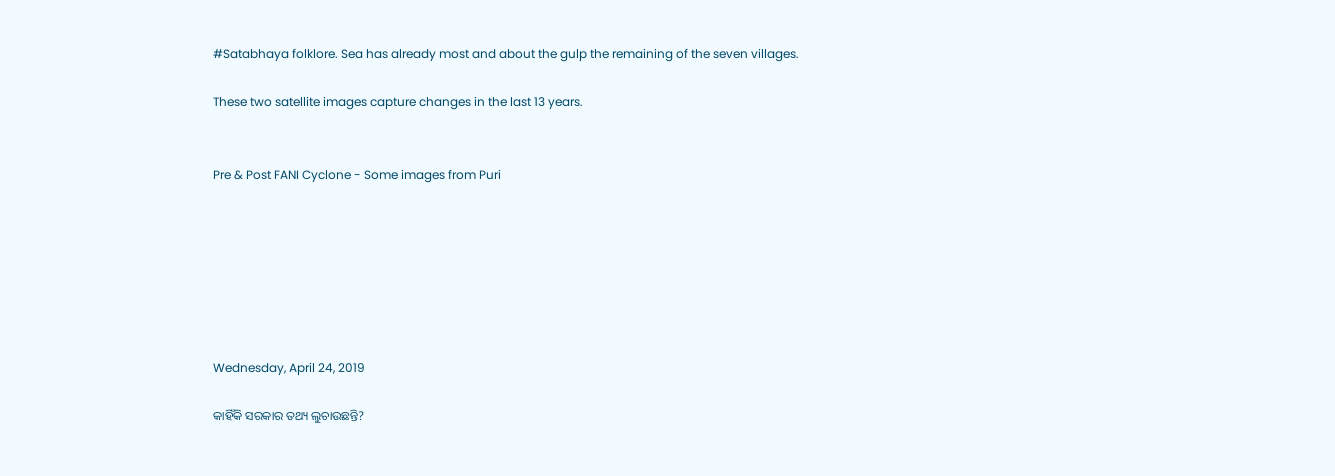#Satabhaya folklore. Sea has already most and about the gulp the remaining of the seven villages.

These two satellite images capture changes in the last 13 years.


Pre & Post FANI Cyclone - Some images from Puri







Wednesday, April 24, 2019

କାହିଁକି ସରକାର ତଥ୍ୟ ଲୁଚାଉଛନ୍ତି?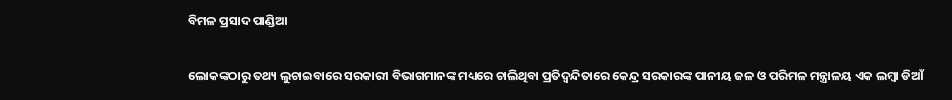ବିମଳ ପ୍ରସାଦ ପାଣ୍ଡିଆ

ଲୋକଙ୍କଠାରୁ ତଥ୍ୟ ଲୁଚାଇବାରେ ସରକାରୀ ବିଭାଗମାନଙ୍କ ମଧ୍ୟରେ ଚାଲିଥିବା ପ୍ରତିଦ୍ବନ୍ଦିତାରେ କେନ୍ଦ୍ର ସରକାରଙ୍କ ପାନୀୟ ଜଳ ଓ ପରିମଳ ମନ୍ତ୍ରାଳୟ ଏକ ଲମ୍ବା ଡିଆଁ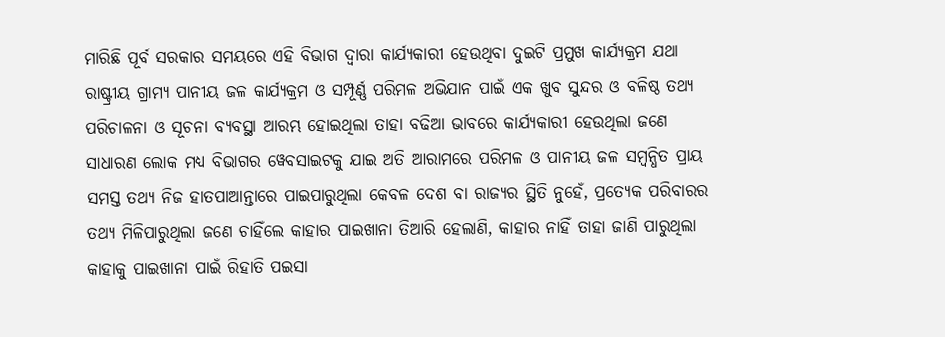ମାରିଛି ପୂର୍ବ ସରକାର ସମୟରେ ଏହି ବିଭାଗ ଦ୍ୱାରା କାର୍ଯ୍ୟକାରୀ ହେଉଥିବା ଦୁଇଟି ପ୍ରମୁଖ କାର୍ଯ୍ୟକ୍ରମ ଯଥା ରାଷ୍ଟ୍ରୀୟ ଗ୍ରାମ୍ୟ ପାନୀୟ ଜଳ କାର୍ଯ୍ୟକ୍ରମ ଓ ସମ୍ପୂର୍ଣ୍ଣ ପରିମଳ ଅଭିଯାନ ପାଇଁ ଏକ ଖୁବ ସୁନ୍ଦର ଓ ବଳିଷ୍ଠ ତଥ୍ୟ ପରିଚାଳନା ଓ ସୂଚନା ବ୍ୟବସ୍ଥା ଆରମ୍ଭ ହୋଇଥିଲା ତାହା ବଢିଆ ଭାବରେ କାର୍ଯ୍ୟକାରୀ ହେଉଥିଲା ଜଣେ ସାଧାରଣ ଲୋକ ମଧ୍ୟ ବିଭାଗର ୱେବସାଇଟକୁ ଯାଇ ଅତି ଆରାମରେ ପରିମଳ ଓ ପାନୀୟ ଜଳ ସମ୍ବନ୍ଧିତ ପ୍ରାୟ ସମସ୍ତ ତଥ୍ୟ ନିଜ ହାତପାଆନ୍ତାରେ ପାଇପାରୁଥିଲା କେବଳ ଦେଶ ବା ରାଜ୍ୟର ସ୍ଥିତି ନୁହେଁ, ପ୍ରତ୍ୟେକ ପରିବାରର ତଥ୍ୟ ମିଳିପାରୁଥିଲା ଜଣେ ଚାହିଁଲେ କାହାର ପାଇଖାନା ତିଆରି ହେଲାଣି, କାହାର ନାହିଁ ତାହା ଜାଣି ପାରୁଥିଲା କାହାକୁ ପାଇଖାନା ପାଇଁ ରିହାତି ପଇସା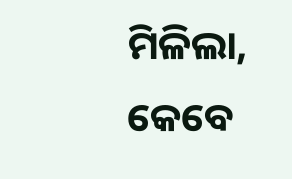ମିଳିଲା, କେବେ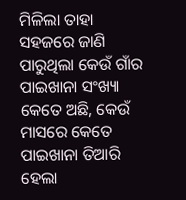ମିଳିଲା ତାହା ସହଜରେ ଜାଣି ପାରୁଥିଲା କେଉଁ ଗାଁର ପାଇଖାନା ସଂଖ୍ୟା କେତେ ଅଛି, କେଉଁ ମାସରେ କେତେ ପାଇଖାନା ତିଆରି ହେଲା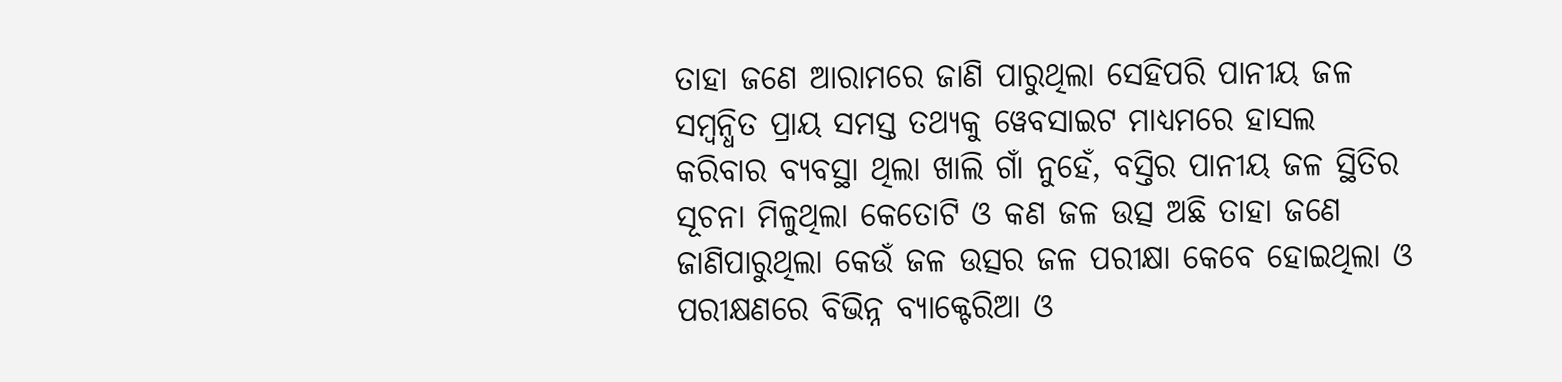ତାହା ଜଣେ ଆରାମରେ ଜାଣି ପାରୁଥିଲା ସେହିପରି ପାନୀୟ ଜଳ ସମ୍ବନ୍ଧିତ ପ୍ରାୟ ସମସ୍ତ ତଥ୍ୟକୁ ୱେବସାଇଟ ମାଧ୍ୟମରେ ହାସଲ କରିବାର ବ୍ୟବସ୍ଥା ଥିଲା ଖାଲି ଗାଁ ନୁହେଁ, ବସ୍ତିର ପାନୀୟ ଜଳ ସ୍ଥିତିର ସୂଚନା ମିଳୁଥିଲା କେତୋଟି ଓ କଣ ଜଳ ଉତ୍ସ ଅଛି ତାହା ଜଣେ ଜାଣିପାରୁଥିଲା କେଉଁ ଜଳ ଉତ୍ସର ଜଳ ପରୀକ୍ଷା କେବେ ହୋଇଥିଲା ଓ ପରୀକ୍ଷଣରେ ବିଭିନ୍ନ ବ୍ୟାକ୍ଟେରିଆ ଓ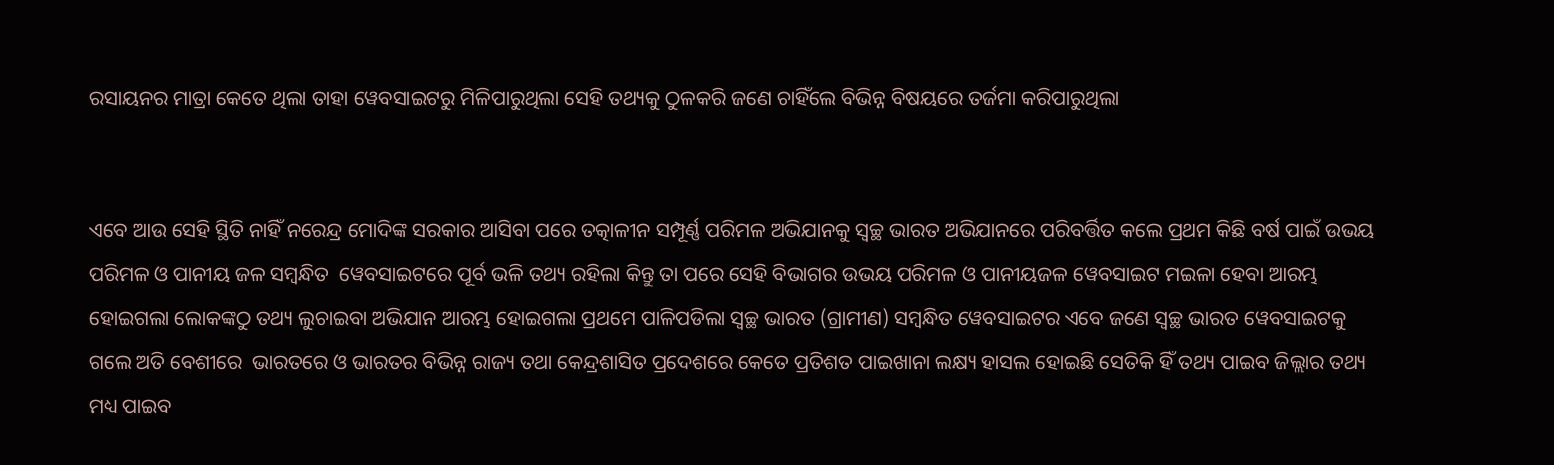ରସାୟନର ମାତ୍ରା କେତେ ଥିଲା ତାହା ୱେବସାଇଟରୁ ମିଳିପାରୁଥିଲା ସେହି ତଥ୍ୟକୁ ଠୁଳକରି ଜଣେ ଚାହିଁଲେ ବିଭିନ୍ନ ବିଷୟରେ ତର୍ଜମା କରିପାରୁଥିଲା


ଏବେ ଆଉ ସେହି ସ୍ଥିତି ନାହିଁ ନରେନ୍ଦ୍ର ମୋଦିଙ୍କ ସରକାର ଆସିବା ପରେ ତତ୍କାଳୀନ ସମ୍ପୂର୍ଣ୍ଣ ପରିମଳ ଅଭିଯାନକୁ ସ୍ୱଚ୍ଛ ଭାରତ ଅଭିଯାନରେ ପରିବର୍ତ୍ତିତ କଲେ ପ୍ରଥମ କିଛି ବର୍ଷ ପାଇଁ ଉଭୟ ପରିମଳ ଓ ପାନୀୟ ଜଳ ସମ୍ବନ୍ଧିତ  ୱେବସାଇଟରେ ପୂର୍ବ ଭଳି ତଥ୍ୟ ରହିଲା କିନ୍ତୁ ତା ପରେ ସେହି ବିଭାଗର ଉଭୟ ପରିମଳ ଓ ପାନୀୟଜଳ ୱେବସାଇଟ ମଇଳା ହେବା ଆରମ୍ଭ ହୋଇଗଲା ଲୋକଙ୍କଠୁ ତଥ୍ୟ ଲୁଚାଇବା ଅଭିଯାନ ଆରମ୍ଭ ହୋଇଗଲା ପ୍ରଥମେ ପାଳିପଡିଲା ସ୍ୱଚ୍ଛ ଭାରତ (ଗ୍ରାମୀଣ) ସମ୍ବନ୍ଧିତ ୱେବସାଇଟର ଏବେ ଜଣେ ସ୍ୱଚ୍ଛ ଭାରତ ୱେବସାଇଟକୁ ଗଲେ ଅତି ବେଶୀରେ  ଭାରତରେ ଓ ଭାରତର ବିଭିନ୍ନ ରାଜ୍ୟ ତଥା କେନ୍ଦ୍ରଶାସିତ ପ୍ରଦେଶରେ କେତେ ପ୍ରତିଶତ ପାଇଖାନା ଲକ୍ଷ୍ୟ ହାସଲ ହୋଇଛି ସେତିକି ହିଁ ତଥ୍ୟ ପାଇବ ଜିଲ୍ଲାର ତଥ୍ୟ ମଧ୍ୟ ପାଇବ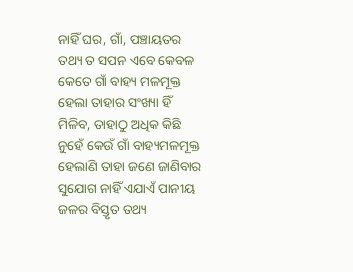ନାହିଁ ଘର, ଗାଁ, ପଞ୍ଚାୟତର ତଥ୍ୟ ତ ସପନ ଏବେ କେବଳ କେତେ ଗାଁ ବାହ୍ୟ ମଳମୂକ୍ତ ହେଲା ତାହାର ସଂଖ୍ୟା ହିଁ ମିଳିବ, ତାହାଠୁ ଅଧିକ କିଛି ନୁହେଁ କେଉଁ ଗାଁ ବାହ୍ୟମଳମୂକ୍ତ ହେଲାଣି ତାହା ଜଣେ ଜାଣିବାର ସୁଯୋଗ ନାହିଁ ଏଯାଏଁ ପାନୀୟ ଜଳର ବିସ୍ତୃତ ତଥ୍ୟ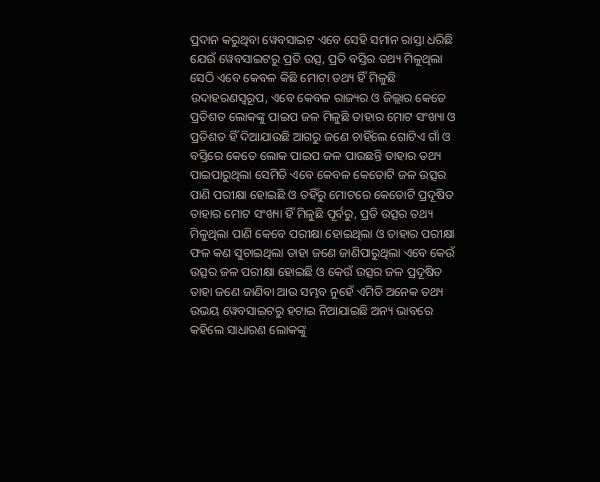ପ୍ରଦାନ କରୁଥିବା ୱେବସାଇଟ ଏବେ ସେହି ସମାନ ରାସ୍ତା ଧରିଛି ଯେଉଁ ୱେବସାଇଟରୁ ପ୍ରତି ଉତ୍ସ, ପ୍ରତି ବସ୍ତିର ତଥ୍ୟ ମିଳୁଥିଲା ସେଠି ଏବେ କେବଳ କିଛି ମୋଟା ତଥ୍ୟ ହିଁ ମିଳୁଛି ଉଦାହରଣସ୍ୱରୂପ, ଏବେ କେବଳ ରାଜ୍ୟର ଓ ଜିଲ୍ଲାର କେତେ ପ୍ରତିଶତ ଲୋକଙ୍କୁ ପାଇପ ଜଳ ମିଳୁଛି ତାହାର ମୋଟ ସଂଖ୍ୟା ଓ ପ୍ରତିଶତ ହିଁ ଦିଆଯାଉଛି ଆଗରୁ ଜଣେ ଚାହିଁଲେ ଗୋଟିଏ ଗାଁ ଓ ବସ୍ତିରେ କେତେ ଲୋକ ପାଇପ ଜଳ ପାଉଛନ୍ତି ତାହାର ତଥ୍ୟ ପାଇପାରୁଥିଲା ସେମିତି ଏବେ କେବଳ କେତୋଟି ଜଳ ଉତ୍ସର ପାଣି ପରୀକ୍ଷା ହୋଇଛି ଓ ତହିଁରୁ ମୋଟରେ କେତୋଟି ପ୍ରଦୂଷିତ ତାହାର ମୋଟ ସଂଖ୍ୟା ହିଁ ମିଳୁଛି ପୂର୍ବରୁ, ପ୍ରତି ଉତ୍ସର ତଥ୍ୟ ମିଳୁଥିଲା ପାଣି କେବେ ପରୀକ୍ଷା ହୋଇଥିଲା ଓ ତାହାର ପରୀକ୍ଷା ଫଳ କଣ ସୁଚାଇଥିଲା ତାହା ଜଣେ ଜାଣିପାରୁଥିଲା ଏବେ କେଉଁ ଉତ୍ସର ଜଳ ପରୀକ୍ଷା ହୋଇଛି ଓ କେଉଁ ଉତ୍ସର ଜଳ ପ୍ରଦୂଷିତ ତାହା ଜଣେ ଜାଣିବା ଆଉ ସମ୍ଭବ ନୁହେଁ ଏମିତି ଅନେକ ତଥ୍ୟ ଉଭୟ ୱେବସାଇଟରୁ ହଟାଇ ନିଆଯାଇଛି ଅନ୍ୟ ଭାବରେ କହିଲେ ସାଧାରଣ ଲୋକଙ୍କୁ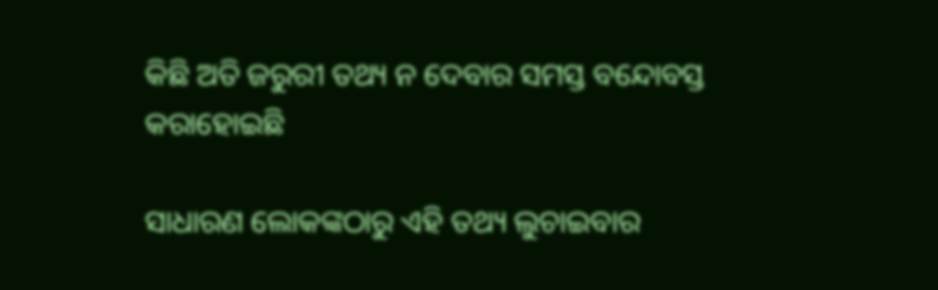କିଛି ଅତି ଜରୁରୀ ତଥ୍ୟ ନ ଦେବାର ସମସ୍ତ ବନ୍ଦୋବସ୍ତ କରାହୋଇଛି

ସାଧାରଣ ଲୋକଙ୍କଠାରୁ ଏହି ତଥ୍ୟ ଲୁଚାଇବାର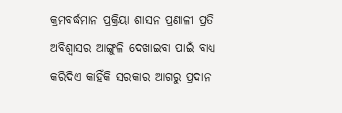କ୍ରମବର୍ଦ୍ଧମାନ ପ୍ରକ୍ରିୟା ଶାସନ ପ୍ରଣାଳୀ ପ୍ରତି ଅବିଶ୍ୱାସର ଆଙ୍ଗୁଳି ଦେଖାଇବା ପାଇଁ ବାଧ୍ୟ କରିଦିଏ କାହିଁକି ସରକାର ଆଗରୁ ପ୍ରଦାନ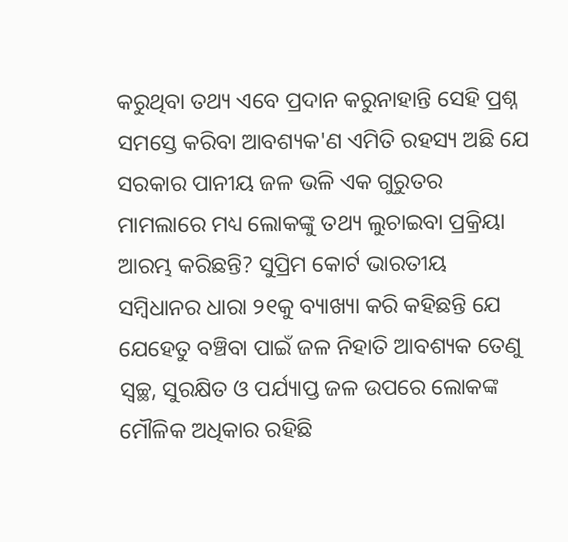କରୁଥିବା ତଥ୍ୟ ଏବେ ପ୍ରଦାନ କରୁନାହାନ୍ତି ସେହି ପ୍ରଶ୍ନ ସମସ୍ତେ କରିବା ଆବଶ୍ୟକ'ଣ ଏମିତି ରହସ୍ୟ ଅଛି ଯେ ସରକାର ପାନୀୟ ଜଳ ଭଳି ଏକ ଗୁରୁତର ମାମଲାରେ ମଧ୍ୟ ଲୋକଙ୍କୁ ତଥ୍ୟ ଲୁଚାଇବା ପ୍ରକ୍ରିୟା ଆରମ୍ଭ କରିଛନ୍ତି? ସୁପ୍ରିମ କୋର୍ଟ ଭାରତୀୟ ସମ୍ବିଧାନର ଧାରା ୨୧କୁ ବ୍ୟାଖ୍ୟା କରି କହିଛନ୍ତି ଯେ ଯେହେତୁ ବଞ୍ଚିବା ପାଇଁ ଜଳ ନିହାତି ଆବଶ୍ୟକ ତେଣୁ ସ୍ୱଚ୍ଛ, ସୁରକ୍ଷିତ ଓ ପର୍ଯ୍ୟାପ୍ତ ଜଳ ଉପରେ ଲୋକଙ୍କ ମୌଳିକ ଅଧିକାର ରହିଛି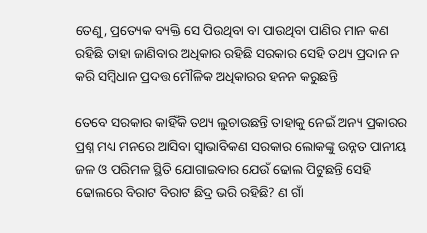ତେଣୁ, ପ୍ରତ୍ୟେକ ବ୍ୟକ୍ତି ସେ ପିଉଥିବା ବା ପାଉଥିବା ପାଣିର ମାନ କଣ ରହିଛି ତାହା ଜାଣିବାର ଅଧିକାର ରହିଛି ସରକାର ସେହି ତଥ୍ୟ ପ୍ରଦାନ ନ କରି ସମ୍ବିଧାନ ପ୍ରଦତ୍ତ ମୌଳିକ ଅଧିକାରର ହନନ କରୁଛନ୍ତି

ତେବେ ସରକାର କାହିଁକି ତଥ୍ୟ ଲୁଚାଉଛନ୍ତି ତାହାକୁ ନେଇଁ ଅନ୍ୟ ପ୍ରକାରର ପ୍ରଶ୍ନ ମଧ୍ୟ ମନରେ ଆସିବା ସ୍ୱାଭାବିକଣ ସରକାର ଲୋକଙ୍କୁ ଉନ୍ନତ ପାନୀୟ ଜଳ ଓ ପରିମଳ ସ୍ଥିତି ଯୋଗାଇବାର ଯେଉଁ ଢୋଲ ପିଟୁଛନ୍ତି ସେହି ଢୋଲରେ ବିରାଟ ବିରାଟ ଛିଦ୍ର ଭରି ରହିଛି? ଣ ଗାଁ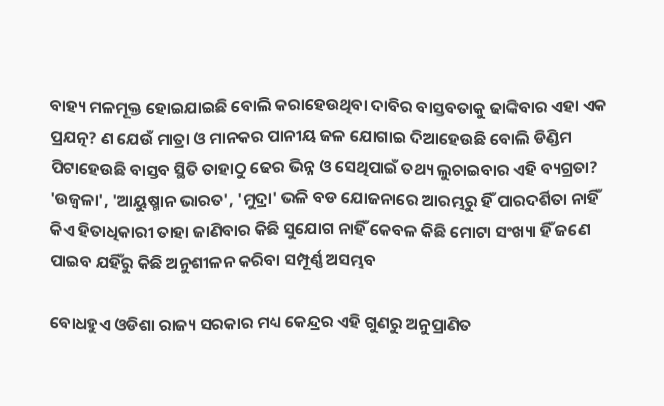ବାହ୍ୟ ମଳମୂକ୍ତ ହୋଇଯାଇଛି ବୋଲି କରାହେଉଥିବା ଦାବିର ବାସ୍ତବତାକୁ ଢାଙ୍କିବାର ଏହା ଏକ ପ୍ରଯତ୍ନ? ଣ ଯେଉଁ ମାତ୍ରା ଓ ମାନକର ପାନୀୟ ଜଳ ଯୋଗାଇ ଦିଆହେଉଛି ବୋଲି ଡିଣ୍ଡିମ ପିଟାହେଉଛି ବାସ୍ତବ ସ୍ଥିତି ତାହାଠୁ ଢେର ଭିନ୍ନ ଓ ସେଥିପାଇଁ ତଥ୍ୟ ଲୁଚାଇବାର ଏହି ବ୍ୟଗ୍ରତା? 'ଉଜ୍ବଳା', 'ଆୟୁଷ୍ମାନ ଭାରତ', 'ମୁଦ୍ରା' ଭଳି ବଡ ଯୋଜନାରେ ଆରମ୍ଭରୁ ହିଁ ପାରଦର୍ଶିତା ନାହିଁ କିଏ ହିତାଧିକାରୀ ତାହା ଜାଣିବାର କିଛି ସୁଯୋଗ ନାହିଁ କେବଳ କିଛି ମୋଟା ସଂଖ୍ୟା ହିଁ ଜଣେ ପାଇବ ଯହିଁରୁ କିଛି ଅନୁଶୀଳନ କରିବା ସମ୍ପୂର୍ଣ୍ଣ ଅସମ୍ଭବ

ବୋଧହୁଏ ଓଡିଶା ରାଜ୍ୟ ସରକାର ମଧ୍ୟ କେନ୍ଦ୍ରର ଏହି ଗୁଣରୁ ଅନୁପ୍ରାଣିତ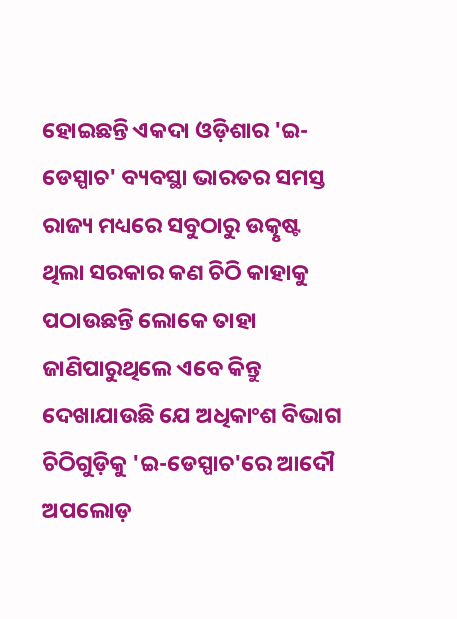ହୋଇଛନ୍ତି ଏକଦା ଓଡ଼ିଶାର 'ଇ-ଡେସ୍ପାଚ' ବ୍ୟବସ୍ଥା ଭାରତର ସମସ୍ତ ରାଜ୍ୟ ମଧ୍ୟରେ ସବୁଠାରୁ ଉତ୍କୃଷ୍ଟ ଥିଲା ସରକାର କଣ ଚିଠି କାହାକୁ ପଠାଉଛନ୍ତି ଲୋକେ ତାହା ଜାଣିପାରୁଥିଲେ ଏବେ କିନ୍ତୁ ଦେଖାଯାଉଛି ଯେ ଅଧିକାଂଶ ବିଭାଗ ଚିଠିଗୁଡ଼ିକୁ 'ଇ-ଡେସ୍ପାଚ'ରେ ଆଦୌ ଅପଲୋଡ଼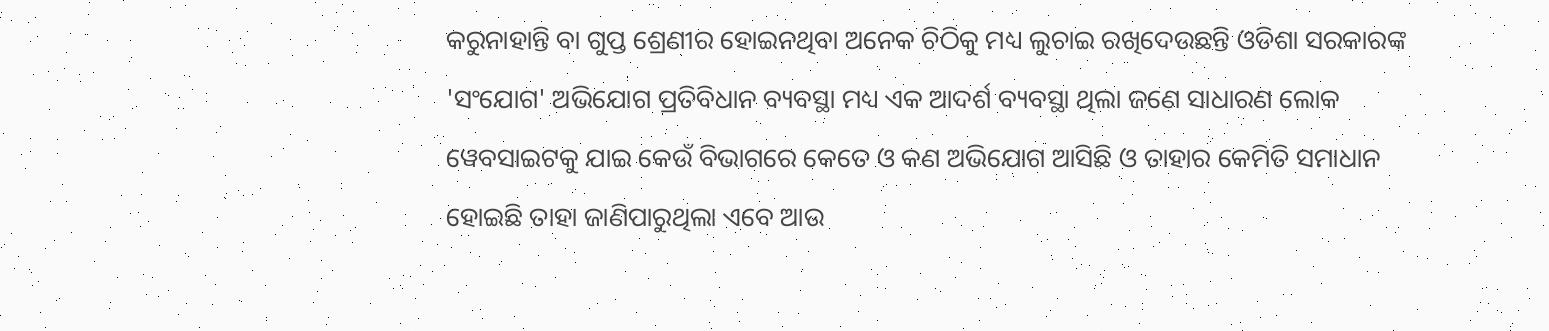କରୁନାହାନ୍ତି ବା ଗୁପ୍ତ ଶ୍ରେଣୀର ହୋଇନଥିବା ଅନେକ ଚିଠିକୁ ମଧ୍ୟ ଲୁଚାଇ ରଖିଦେଉଛନ୍ତି ଓଡିଶା ସରକାରଙ୍କ 'ସଂଯୋଗ' ଅଭିଯୋଗ ପ୍ରତିବିଧାନ ବ୍ୟବସ୍ଥା ମଧ୍ୟ ଏକ ଆଦର୍ଶ ବ୍ୟବସ୍ଥା ଥିଲା ଜଣେ ସାଧାରଣ ଲୋକ ୱେବସାଇଟକୁ ଯାଇ କେଉଁ ବିଭାଗରେ କେତେ ଓ କଣ ଅଭିଯୋଗ ଆସିଛି ଓ ତାହାର କେମିତି ସମାଧାନ ହୋଇଛି ତାହା ଜାଣିପାରୁଥିଲା ଏବେ ଆଉ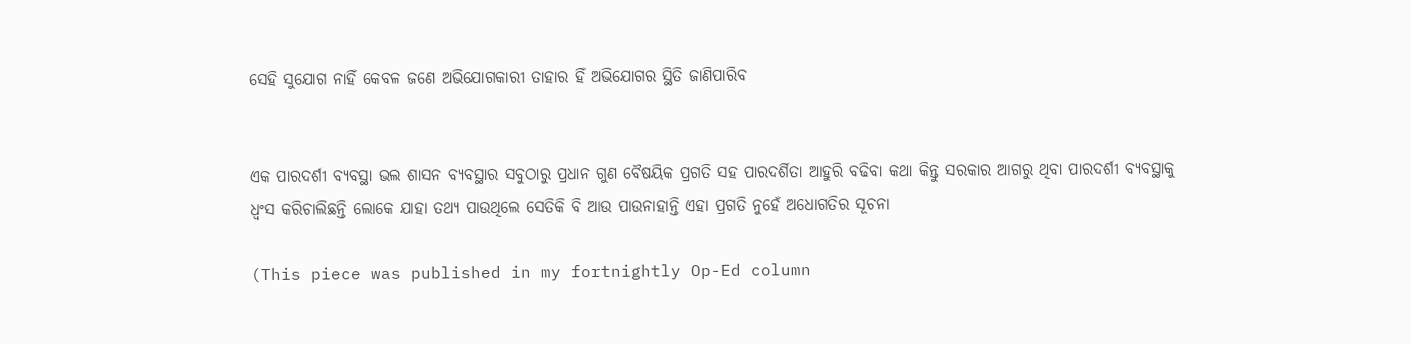ସେହି ସୁଯୋଗ ନାହିଁ କେବଳ ଜଣେ ଅଭିଯୋଗକାରୀ ତାହାର ହିଁ ଅଭିଯୋଗର ସ୍ଥିତି ଜାଣିପାରିବ


ଏକ ପାରଦର୍ଶୀ ବ୍ୟବସ୍ଥା ଭଲ ଶାସନ ବ୍ୟବସ୍ଥାର ସବୁଠାରୁ ପ୍ରଧାନ ଗୁଣ ବୈଷୟିକ ପ୍ରଗତି ସହ ପାରଦର୍ଶିତା ଆହୁରି ବଢିବା କଥା କିନ୍ତୁ ସରକାର ଆଗରୁ ଥିବା ପାରଦର୍ଶୀ ବ୍ୟବସ୍ଥାକୁ ଧ୍ବଂସ କରିଚାଲିଛନ୍ତି ଲୋକେ ଯାହା ତଥ୍ୟ ପାଉଥିଲେ ସେତିକି ବି ଆଉ ପାଉନାହାନ୍ତି ଏହା ପ୍ରଗତି ନୁହେଁ ଅଧୋଗତିର ସୂଚନା

(This piece was published in my fortnightly Op-Ed column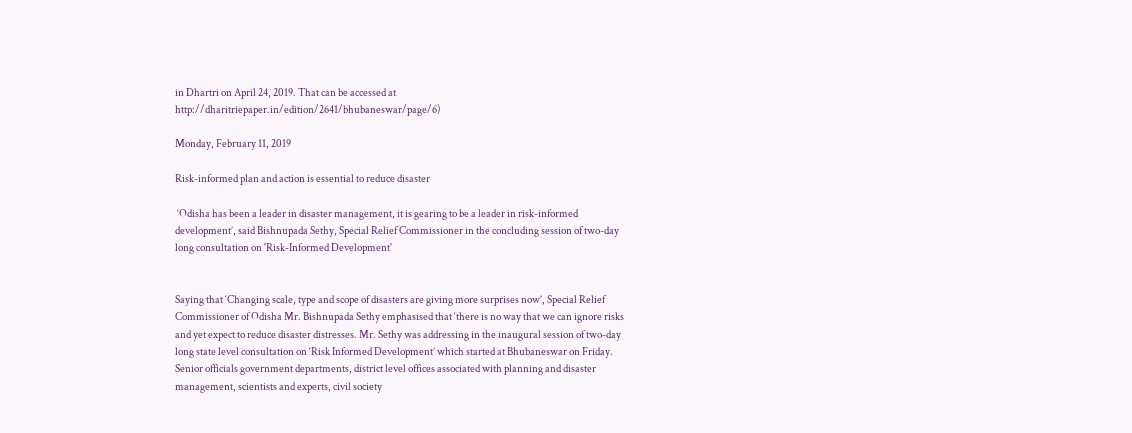in Dhartri on April 24, 2019. That can be accessed at http://dharitriepaper.in/edition/2641/bhubaneswar/page/6)

Monday, February 11, 2019

Risk-informed plan and action is essential to reduce disaster

 ‘Odisha has been a leader in disaster management, it is gearing to be a leader in risk-informed development’, said Bishnupada Sethy, Special Relief Commissioner in the concluding session of two-day long consultation on 'Risk-Informed Development'


Saying that ‘Changing scale, type and scope of disasters are giving more surprises now’, Special Relief Commissioner of Odisha Mr. Bishnupada Sethy emphasised that ‘there is no way that we can ignore risks and yet expect to reduce disaster distresses. Mr. Sethy was addressing in the inaugural session of two-day long state level consultation on ‘Risk Informed Development’ which started at Bhubaneswar on Friday. Senior officials government departments, district level offices associated with planning and disaster management, scientists and experts, civil society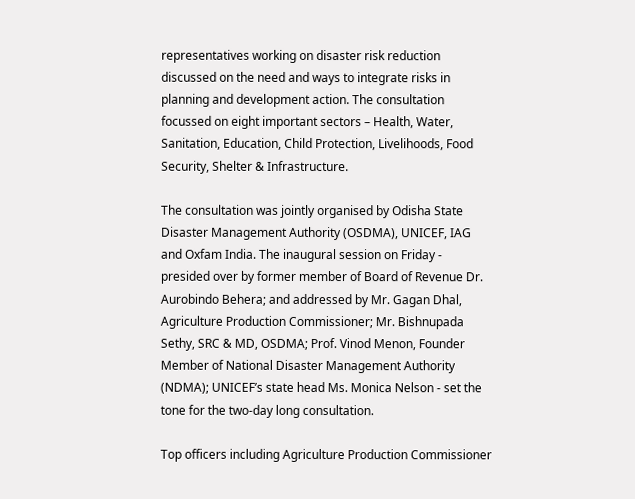representatives working on disaster risk reduction discussed on the need and ways to integrate risks in planning and development action. The consultation focussed on eight important sectors – Health, Water, Sanitation, Education, Child Protection, Livelihoods, Food Security, Shelter & Infrastructure.

The consultation was jointly organised by Odisha State Disaster Management Authority (OSDMA), UNICEF, IAG and Oxfam India. The inaugural session on Friday - presided over by former member of Board of Revenue Dr. Aurobindo Behera; and addressed by Mr. Gagan Dhal, Agriculture Production Commissioner; Mr. Bishnupada Sethy, SRC & MD, OSDMA; Prof. Vinod Menon, Founder Member of National Disaster Management Authority (NDMA); UNICEF’s state head Ms. Monica Nelson - set the tone for the two-day long consultation.

Top officers including Agriculture Production Commissioner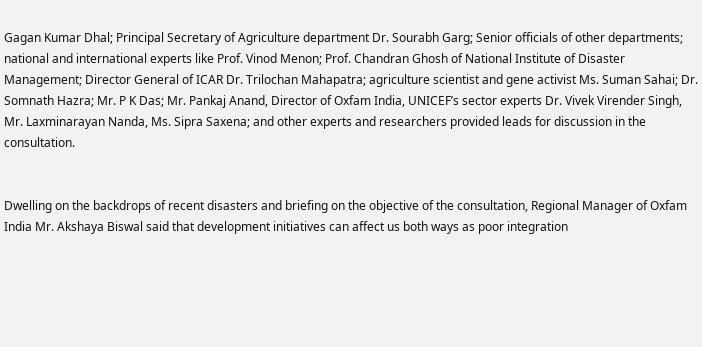Gagan Kumar Dhal; Principal Secretary of Agriculture department Dr. Sourabh Garg; Senior officials of other departments; national and international experts like Prof. Vinod Menon; Prof. Chandran Ghosh of National Institute of Disaster Management; Director General of ICAR Dr. Trilochan Mahapatra; agriculture scientist and gene activist Ms. Suman Sahai; Dr. Somnath Hazra; Mr. P K Das; Mr. Pankaj Anand, Director of Oxfam India, UNICEF’s sector experts Dr. Vivek Virender Singh, Mr. Laxminarayan Nanda, Ms. Sipra Saxena; and other experts and researchers provided leads for discussion in the consultation.


Dwelling on the backdrops of recent disasters and briefing on the objective of the consultation, Regional Manager of Oxfam India Mr. Akshaya Biswal said that development initiatives can affect us both ways as poor integration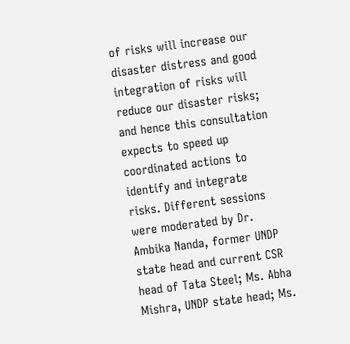of risks will increase our disaster distress and good integration of risks will reduce our disaster risks; and hence this consultation expects to speed up coordinated actions to identify and integrate risks. Different sessions were moderated by Dr. Ambika Nanda, former UNDP state head and current CSR head of Tata Steel; Ms. Abha Mishra, UNDP state head; Ms.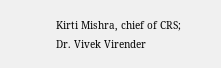Kirti Mishra, chief of CRS; Dr. Vivek Virender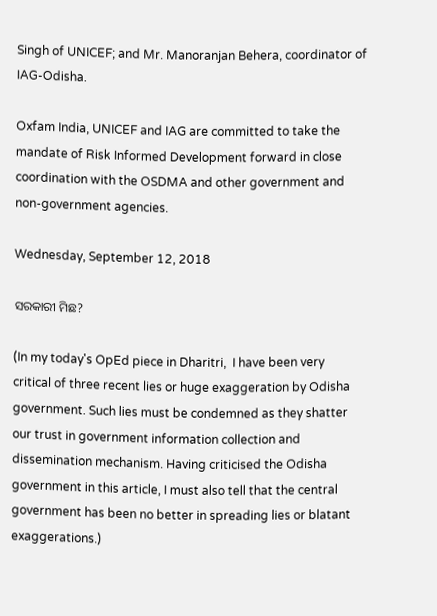Singh of UNICEF; and Mr. Manoranjan Behera, coordinator of IAG-Odisha.

Oxfam India, UNICEF and IAG are committed to take the mandate of Risk Informed Development forward in close coordination with the OSDMA and other government and non-government agencies.

Wednesday, September 12, 2018

ସରକାରୀ ମିଛ?

(In my today's OpEd piece in Dharitri,  I have been very critical of three recent lies or huge exaggeration by Odisha government. Such lies must be condemned as they shatter our trust in government information collection and dissemination mechanism. Having criticised the Odisha government in this article, I must also tell that the central government has been no better in spreading lies or blatant exaggerations.)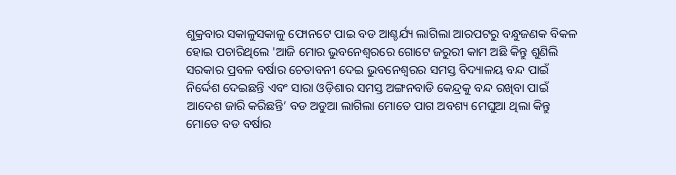ଶୁକ୍ରବାର ସକାଳୁସକାଳୁ ଫୋନଟେ ପାଇ ବଡ ଆଶ୍ଚର୍ଯ୍ୟ ଲାଗିଲା ଆରପଟରୁ ବନ୍ଧୁଜଣକ ବିକଳ ହୋଇ ପଚାରିଥିଲେ 'ଆଜି ମୋର ଭୁବନେଶ୍ୱରରେ ଗୋଟେ ଜରୁରୀ କାମ ଅଛି କିନ୍ତୁ ଶୁଣିଲି ସରକାର ପ୍ରବଳ ବର୍ଷାର ଚେତାବନୀ ଦେଇ ଭୁବନେଶ୍ୱରର ସମସ୍ତ ବିଦ୍ୟାଳୟ ବନ୍ଦ ପାଇଁ ନିର୍ଦ୍ଦେଶ ଦେଇଛନ୍ତି ଏବଂ ସାରା ଓଡ଼ିଶାର ସମସ୍ତ ଅଙ୍ଗନବାଡି କେନ୍ଦ୍ରକୁ ବନ୍ଦ ରଖିବା ପାଇଁ ଆଦେଶ ଜାରି କରିଛନ୍ତି’ ବଡ ଅଡୁଆ ଲାଗିଲା ମୋତେ ପାଗ ଅବଶ୍ୟ ମେଘୁଆ ଥିଲା କିନ୍ତୁ ମୋତେ ବଡ ବର୍ଷାର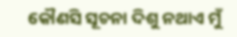କୌଣସି ସୂଚନା ଦିଶୁ ନଥାଏ ମୁଁ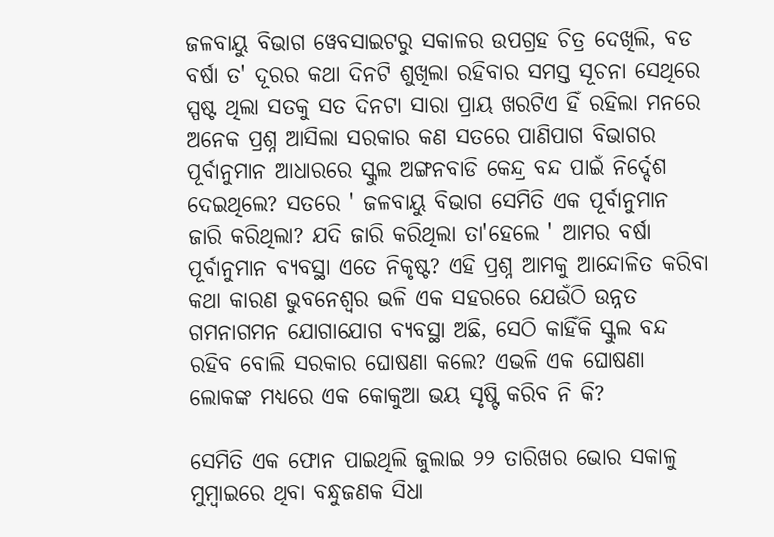ଜଳବାୟୁ ବିଭାଗ ୱେବସାଇଟରୁ ସକାଳର ଉପଗ୍ରହ ଚିତ୍ର ଦେଖିଲି, ବଡ ବର୍ଷା ତ' ଦୂରର କଥା ଦିନଟି ଶୁଖିଲା ରହିବାର ସମସ୍ତ ସୂଚନା ସେଥିରେ ସ୍ପଷ୍ଟ ଥିଲା ସତକୁ ସତ ଦିନଟା ସାରା ପ୍ରାୟ ଖରଟିଏ ହିଁ ରହିଲା ମନରେ ଅନେକ ପ୍ରଶ୍ନ ଆସିଲା ସରକାର କଣ ସତରେ ପାଣିପାଗ ବିଭାଗର ପୂର୍ବାନୁମାନ ଆଧାରରେ ସ୍କୁଲ ଅଙ୍ଗନବାଡି କେନ୍ଦ୍ର ବନ୍ଦ ପାଇଁ ନିର୍ଦ୍ଦେଶ ଦେଇଥିଲେ? ସତରେ ' ଜଳବାୟୁ ବିଭାଗ ସେମିତି ଏକ ପୂର୍ବାନୁମାନ ଜାରି କରିଥିଲା? ଯଦି ଜାରି କରିଥିଲା ତା'ହେଲେ ' ଆମର ବର୍ଷା ପୂର୍ବାନୁମାନ ବ୍ୟବସ୍ଥା ଏତେ ନିକୃଷ୍ଟ? ଏହି ପ୍ରଶ୍ନ ଆମକୁ ଆନ୍ଦୋଳିତ କରିବା କଥା କାରଣ ଭୁବନେଶ୍ୱର ଭଳି ଏକ ସହରରେ ଯେଉଁଠି ଉନ୍ନତ ଗମନାଗମନ ଯୋଗାଯୋଗ ବ୍ୟବସ୍ଥା ଅଛି, ସେଠି କାହିଁକି ସ୍କୁଲ ବନ୍ଦ ରହିବ ବୋଲି ସରକାର ଘୋଷଣା କଲେ? ଏଭଳି ଏକ ଘୋଷଣା ଲୋକଙ୍କ ମଧ୍ୟରେ ଏକ କୋକୁଆ ଭୟ ସୃଷ୍ଟି କରିବ ନି କି?

ସେମିତି ଏକ ଫୋନ ପାଇଥିଲି ଜୁଲାଇ ୨୨ ତାରିଖର ଭୋର ସକାଳୁ ମୁମ୍ବାଇରେ ଥିବା ବନ୍ଧୁଜଣକ ସିଧା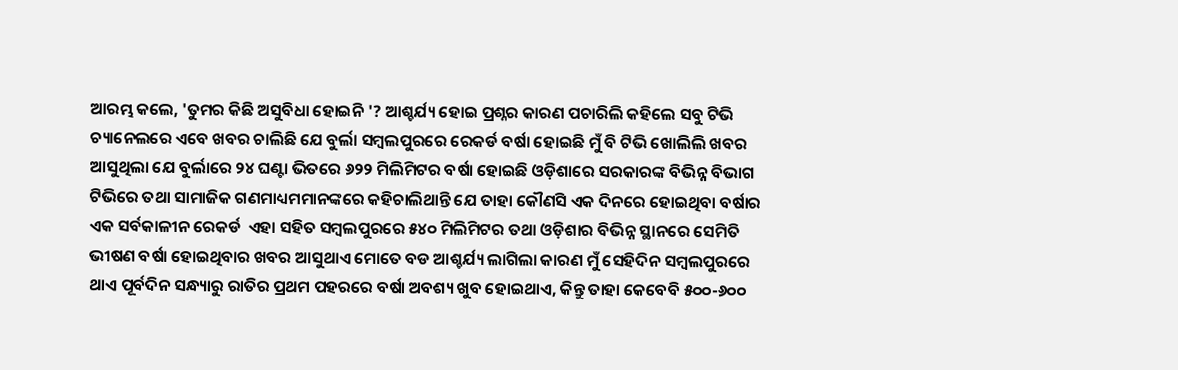ଆରମ୍ଭ କଲେ, 'ତୁମର କିଛି ଅସୁବିଧା ହୋଇନି '? ଆଶ୍ଚର୍ଯ୍ୟ ହୋଇ ପ୍ରଶ୍ନର କାରଣ ପଚାରିଲି କହିଲେ ସବୁ ଟିଭି ଚ୍ୟାନେଲରେ ଏବେ ଖବର ଚାଲିଛି ଯେ ବୁର୍ଲା ସମ୍ବଲପୁରରେ ରେକର୍ଡ ବର୍ଷା ହୋଇଛି ମୁଁ ବି ଟିଭି ଖୋଲିଲି ଖବର ଆସୁଥିଲା ଯେ ବୁର୍ଲାରେ ୨୪ ଘଣ୍ଟା ଭିତରେ ୬୨୨ ମିଲିମିଟର ବର୍ଷା ହୋଇଛି ଓଡ଼ିଶାରେ ସରକାରଙ୍କ ବିଭିନ୍ନ ବିଭାଗ ଟିଭିରେ ତଥା ସାମାଜିକ ଗଣମାଧ୍ୟମମାନଙ୍କରେ କହିଚାଲିଥାନ୍ତି ଯେ ତାହା କୌଣସି ଏକ ଦିନରେ ହୋଇଥିବା ବର୍ଷାର ଏକ ସର୍ବକାଳୀନ ରେକର୍ଡ  ଏହା ସହିତ ସମ୍ବଲପୁରରେ ୫୪୦ ମିଲିମିଟର ତଥା ଓଡ଼ିଶାର ବିଭିନ୍ନ ସ୍ଥାନରେ ସେମିତି ଭୀଷଣ ବର୍ଷା ହୋଇଥିବାର ଖବର ଆସୁଥାଏ ମୋତେ ବଡ ଆଶ୍ଚର୍ଯ୍ୟ ଲାଗିଲା କାରଣ ମୁଁ ସେହିଦିନ ସମ୍ବଲପୁରରେ ଥାଏ ପୂର୍ବଦିନ ସନ୍ଧ୍ୟାରୁ ରାତିର ପ୍ରଥମ ପହରରେ ବର୍ଷା ଅବଶ୍ୟ ଖୁବ ହୋଇଥାଏ, କିନ୍ତୁ ତାହା କେବେବି ୫୦୦-୬୦୦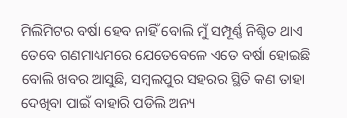ମିଲିମିଟର ବର୍ଷା ହେବ ନାହିଁ ବୋଲି ମୁଁ ସମ୍ପୂର୍ଣ୍ଣ ନିଶ୍ଚିତ ଥାଏ ତେବେ ଗଣମାଧ୍ୟମରେ ଯେତେବେଳେ ଏତେ ବର୍ଷା ହୋଇଛି ବୋଲି ଖବର ଆସୁଛି, ସମ୍ବଲପୁର ସହରର ସ୍ଥିତି କଣ ତାହା ଦେଖିବା ପାଇଁ ବାହାରି ପଡିଲି ଅନ୍ୟ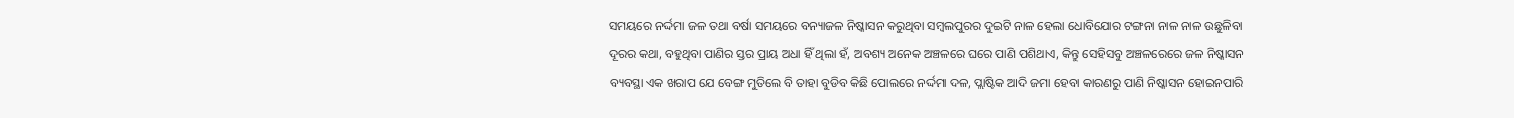ସମୟରେ ନର୍ଦ୍ଦମା ଜଳ ତଥା ବର୍ଷା ସମୟରେ ବନ୍ୟାଜଳ ନିଷ୍କାସନ କରୁଥିବା ସମ୍ବଲପୁରର ଦୁଇଟି ନାଳ ହେଲା ଧୋବିଯୋର ଟଙ୍ଗନା ନାଳ ନାଳ ଉଛୁଳିବା ଦୂରର କଥା, ବହୁଥିବା ପାଣିର ସ୍ତର ପ୍ରାୟ ଅଧା ହିଁ ଥିଲା ହଁ, ଅବଶ୍ୟ ଅନେକ ଅଞ୍ଚଳରେ ଘରେ ପାଣି ପଶିଥାଏ, କିନ୍ତୁ ସେହିସବୁ ଅଞ୍ଚଳରେରେ ଜଳ ନିଷ୍କାସନ ବ୍ୟବସ୍ଥା ଏକ ଖରାପ ଯେ ବେଙ୍ଗ ମୁତିଲେ ବି ତାହା ବୁଡିବ କିଛି ପୋଲରେ ନର୍ଦ୍ଦମା ଦଳ, ପ୍ଲାଷ୍ଟିକ ଆଦି ଜମା ହେବା କାରଣରୁ ପାଣି ନିଷ୍କାସନ ହୋଇନପାରି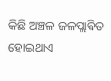କିଛି ଅଞ୍ଚଳ ଜଳପ୍ଲାଵିତ ହୋଇଥାଏ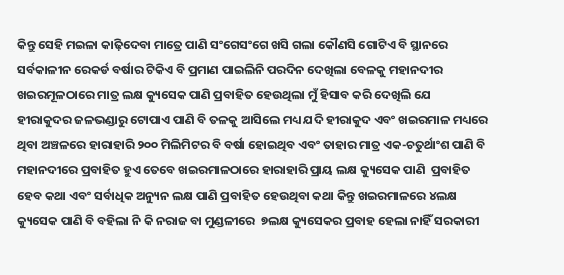କିନ୍ତୁ ସେହି ମଇଳା କାଢ଼ିଦେବା ମାତ୍ରେ ପାଣି ସଂଗେସଂଗେ ଖସି ଗଲା କୌଣସି ଗୋଟିଏ ବି ସ୍ଥାନରେ ସର୍ବକାଳୀନ ରେକର୍ଡ ବର୍ଷାର ଟିକିଏ ବି ପ୍ରମାଣ ପାଇଲିନି ପରଦିନ ଦେଖିଲା ବେଳକୁ ମହାନଦୀର ଖଇରମୂଳଠାରେ ମାତ୍ର ଲକ୍ଷ କ୍ୟୁସେକ ପାଣି ପ୍ରବାହିତ ହେଉଥିଲା ମୁଁ ହିସାବ କରି ଦେଖିଲି ଯେ ହୀରାକୁଦର ଜଳଭଣ୍ଡାରୁ ଟୋପାଏ ପାଣି ବି ତଳକୁ ଆସିଲେ ମଧ୍ୟ ଯଦି ହୀରାକୁଦ ଏବଂ ଖଇରମାଳ ମଧ୍ୟରେ ଥିବା ଅଞ୍ଚଳରେ ହାରାହାରି ୨୦୦ ମିଲିମିଟର ବି ବର୍ଷା ହୋଇଥିବ ଏବଂ ତାହାର ମାତ୍ର ଏକ-ଚତୁର୍ଥାଂଶ ପାଣି ବି ମହାନଦୀରେ ପ୍ରବାହିତ ହୁଏ ତେବେ ଖଇରମାଳଠାରେ ହାରାହାରି ପ୍ରାୟ ଲକ୍ଷ କ୍ୟୁସେକ ପାଣି  ପ୍ରବାହିତ ହେବ କଥା ଏବଂ ସର୍ବାଧିକ ଅନ୍ୟୁନ ଲକ୍ଷ ପାଣି ପ୍ରବାହିତ ହେଉଥିବା କଥା କିନ୍ତୁ ଖଇରମାଳରେ ୪ଲକ୍ଷ କ୍ୟୁସେକ ପାଣି ବି ବହିଲା ନି କି ନରାଜ ବା ମୁଣ୍ଡଳୀରେ  ୭ଲକ୍ଷ କ୍ୟୁସେକର ପ୍ରବାହ ହେଲା ନାହିଁ ସରକାରୀ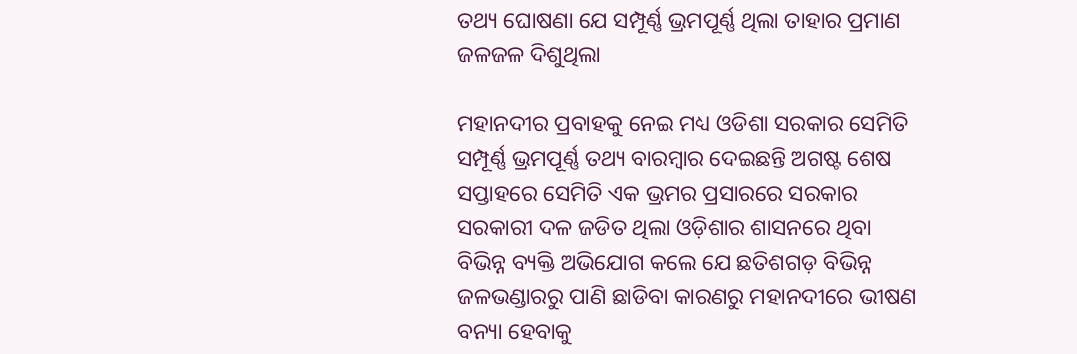ତଥ୍ୟ ଘୋଷଣା ଯେ ସମ୍ପୂର୍ଣ୍ଣ ଭ୍ରମପୂର୍ଣ୍ଣ ଥିଲା ତାହାର ପ୍ରମାଣ ଜଳଜଳ ଦିଶୁଥିଲା

ମହାନଦୀର ପ୍ରବାହକୁ ନେଇ ମଧ୍ୟ ଓଡିଶା ସରକାର ସେମିତି ସମ୍ପୂର୍ଣ୍ଣ ଭ୍ରମପୂର୍ଣ୍ଣ ତଥ୍ୟ ବାରମ୍ବାର ଦେଇଛନ୍ତି ଅଗଷ୍ଟ ଶେଷ ସପ୍ତାହରେ ସେମିତି ଏକ ଭ୍ରମର ପ୍ରସାରରେ ସରକାର ସରକାରୀ ଦଳ ଜଡିତ ଥିଲା ଓଡ଼ିଶାର ଶାସନରେ ଥିବା ବିଭିନ୍ନ ବ୍ୟକ୍ତି ଅଭିଯୋଗ କଲେ ଯେ ଛତିଶଗଡ଼ ବିଭିନ୍ନ ଜଳଭଣ୍ଡାରରୁ ପାଣି ଛାଡିବା କାରଣରୁ ମହାନଦୀରେ ଭୀଷଣ ବନ୍ୟା ହେବାକୁ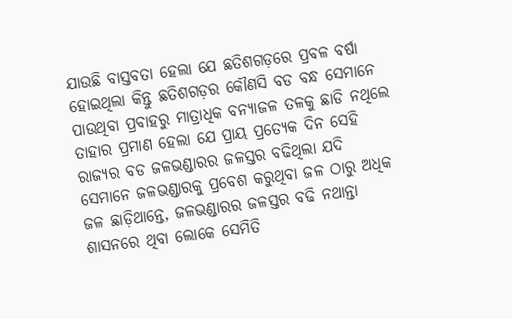ଯାଉଛି ବାସ୍ତବତା ହେଲା ଯେ ଛତିଶଗଡ଼ରେ ପ୍ରବଳ ବର୍ଷା ହୋଇଥିଲା କିନ୍ତୁ ଛତିଶଗଡ଼ର କୌଣସି ବଡ ବନ୍ଧ ସେମାନେ ପାଉଥିବା ପ୍ରବାହରୁ ମାତ୍ରାଧିକ ବନ୍ୟାଜଳ ତଳକୁ ଛାଡି ନଥିଲେ ତାହାର ପ୍ରମାଣ ହେଲା ଯେ ପ୍ରାୟ ପ୍ରତ୍ୟେକ ଦିନ ସେହି ରାଜ୍ୟର ବଡ ଜଳଭଣ୍ଡାରର ଜଳସ୍ତର ବଢିଥିଲା ଯଦି ସେମାନେ ଜଳଭଣ୍ଡାରକୁ ପ୍ରବେଶ କରୁଥିବା ଜଳ ଠାରୁ ଅଧିକ ଜଳ ଛାଡ଼ିଥାନ୍ତେ, ଜଳଭଣ୍ଡାରର ଜଳସ୍ତର ବଢି ନଥାନ୍ତା ଶାସନରେ ଥିବା ଲୋକେ ସେମିତି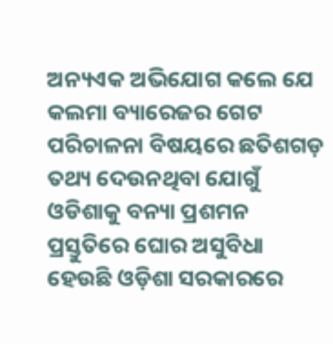ଅନ୍ୟଏକ ଅଭିଯୋଗ କଲେ ଯେ କଲମା ବ୍ୟାରେଜର ଗେଟ ପରିଚାଳନା ବିଷୟରେ ଛତିଶଗଡ଼ ତଥ୍ୟ ଦେଉନଥିବା ଯୋଗୁଁ ଓଡିଶାକୁ ବନ୍ୟା ପ୍ରଶମନ ପ୍ରସ୍ତୁତିରେ ଘୋର ଅସୁବିଧା ହେଉଛି ଓଡ଼ିଶା ସରକାରରେ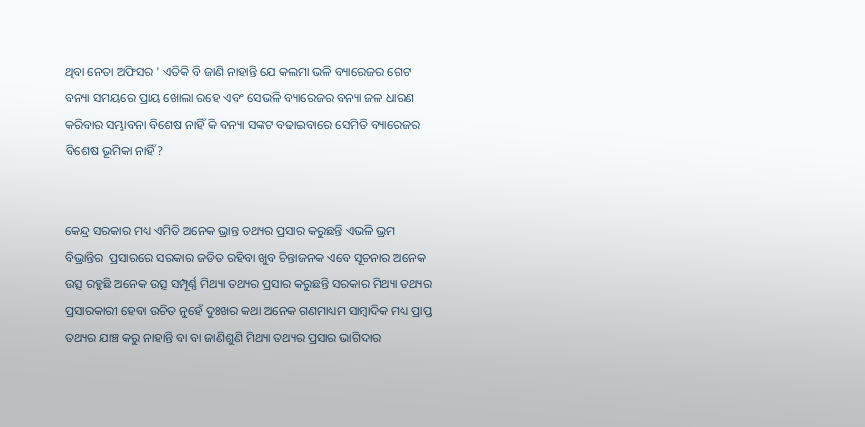ଥିବା ନେତା ଅଫିସର ' ଏତିକି ବି ଜାଣି ନାହାନ୍ତି ଯେ କଲମା ଭଳି ବ୍ୟାରେଜର ଗେଟ ବନ୍ୟା ସମୟରେ ପ୍ରାୟ ଖୋଲା ରହେ ଏବଂ ସେଭଳି ବ୍ୟାରେଜର ବନ୍ୟା ଜଳ ଧାରଣ କରିବାର ସମ୍ଭାବନା ବିଶେଷ ନାହିଁ କି ବନ୍ୟା ସଙ୍କଟ ବଢାଇବାରେ ସେମିତି ବ୍ୟାରେଜର ବିଶେଷ ଭୂମିକା ନାହିଁ?


କେନ୍ଦ୍ର ସରକାର ମଧ୍ୟ ଏମିତି ଅନେକ ଭ୍ରାନ୍ତ ତଥ୍ୟର ପ୍ରସାର କରୁଛନ୍ତି ଏଭଳି ଭ୍ରମ ବିଭ୍ରାନ୍ତିର  ପ୍ରସାରରେ ସରକାର ଜଡିତ ରହିବା ଖୁବ ଚିନ୍ତାଜନକ ଏବେ ସୂଚନାର ଅନେକ ଉତ୍ସ ରହୁଛି ଅନେକ ଉତ୍ସ ସମ୍ପୂର୍ଣ୍ଣ ମିଥ୍ୟା ତଥ୍ୟର ପ୍ରସାର କରୁଛନ୍ତି ସରକାର ମିଥ୍ୟା ତଥ୍ୟର ପ୍ରସାରକାରୀ ହେବା ଉଚିତ ନୁହେଁ ଦୁଃଖର କଥା ଅନେକ ଗଣମାଧ୍ୟମ ସାମ୍ବାଦିକ ମଧ୍ୟ ପ୍ରାପ୍ତ ତଥ୍ୟର ଯାଞ୍ଚ କରୁ ନାହାନ୍ତି ବା ବା ଜାଣିଶୁଣି ମିଥ୍ୟା ତଥ୍ୟର ପ୍ରସାର ଭାଗିଦାର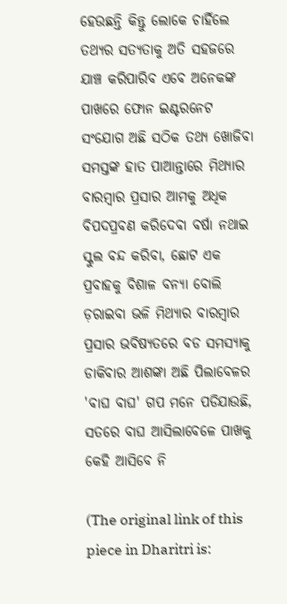ହେଉଛନ୍ତି କିନ୍ତୁ ଲୋକେ ଚାହିଁଲେ ତଥ୍ୟର ସତ୍ୟତାକୁ ଅତି ସହଜରେ ଯାଞ୍ଚ କରିପାରିବ ଏବେ ଅନେକଙ୍କ ପାଖରେ ଫୋନ ଇଣ୍ଟରନେଟ ସଂଯୋଗ ଅଛି ସଠିକ ତଥ୍ୟ ଖୋଜିବା ସମସ୍ତଙ୍କ ହାତ ପାଆନ୍ତାରେ ମିଥ୍ୟାର ବାରମ୍ବାର ପ୍ରସାର ଆମକୁ ଅଧିକ ବିପଦପ୍ରବଣ କରିଦେବା ବର୍ଷା ନଥାଇ ସ୍କୁଲ ବନ୍ଦ କରିବା, ଛୋଟ ଏକ ପ୍ରବାହକୁ ବିଶାଳ ବନ୍ୟା ବୋଲି ଡ଼ରାଇବା ଭଳି ମିଥ୍ୟାର ବାରମ୍ବାର ପ୍ରସାର ଭବିଷ୍ୟତରେ ବଡ ସମସ୍ୟାକୁ ଡାକିବାର ଆଶଙ୍କା ଅଛି ପିଲାବେଳର 'ବାଘ ବାଘ' ଗପ ମନେ ପଡିଯାଉଛି, ସତରେ ବାଘ ଆସିଲାବେଳେ ପାଖକୁ କେହି ଆସିବେ ନି

(The original link of this piece in Dharitri is: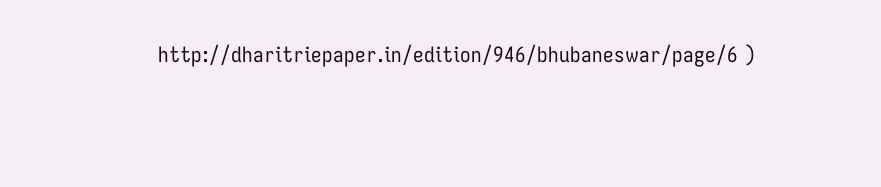http://dharitriepaper.in/edition/946/bhubaneswar/page/6 )